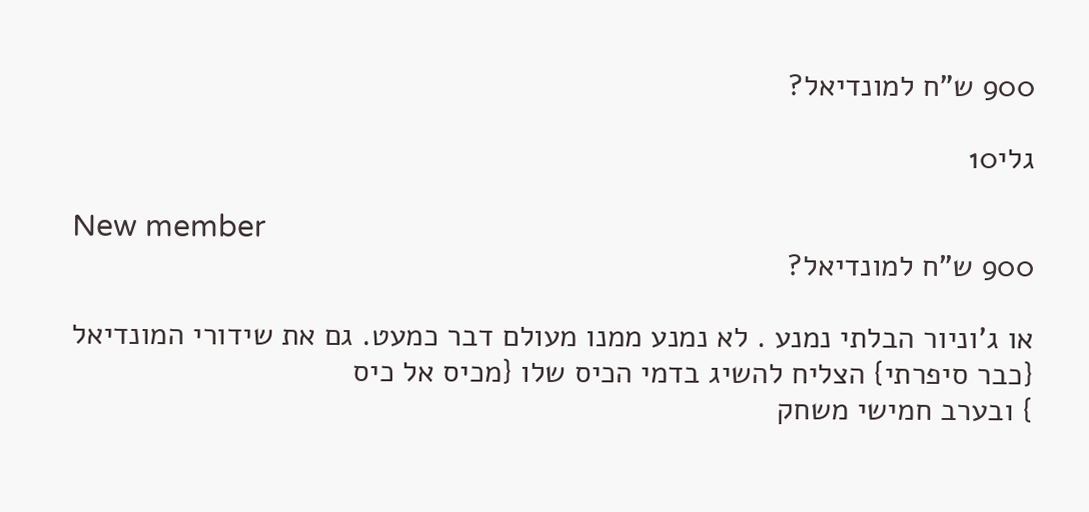900 ש"ח למונדיאל?

גלי10

New member
900 ש"ח למונדיאל?

או ג'וניור הבלתי נמנע . לא נמנע ממנו מעולם דבר כמעט. גם את שידורי המונדיאל {כבר סיפרתי} הצליח להשיג בדמי הכיס שלו {מכיס אל כיס
} ובערב חמישי משחק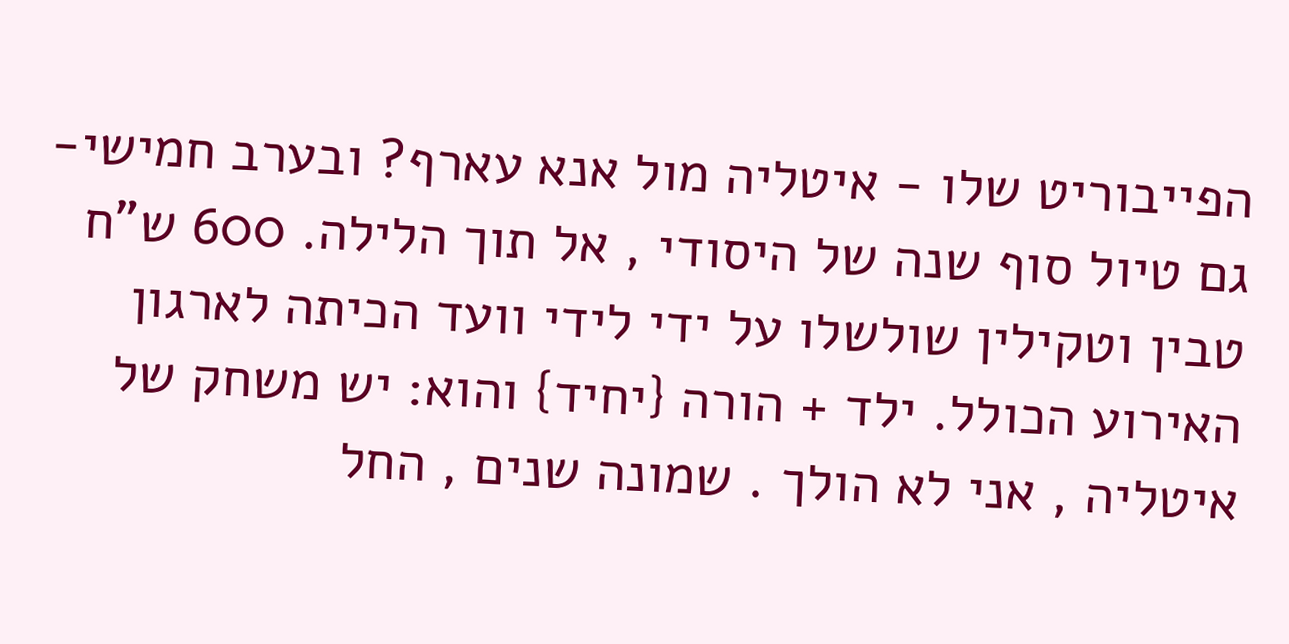הפייבוריט שלו - איטליה מול אנא עארף? ובערב חמישי- גם טיול סוף שנה של היסודי , אל תוך הלילה. 600 ש"ח טבין וטקילין שולשלו על ידי לידי וועד הכיתה לארגון האירוע הכולל. ילד + הורה {יחיד} והוא: יש משחק של איטליה , אני לא הולך . שמונה שנים , החל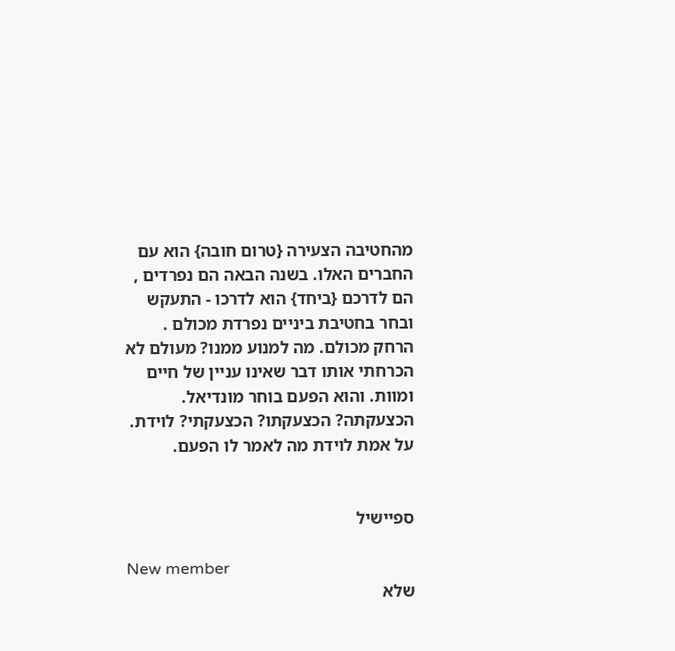מהחטיבה הצעירה {טרום חובה} הוא עם החברים האלו. בשנה הבאה הם נפרדים , הם לדרכם {ביחד} הוא לדרכו - התעקש ובחר בחטיבת ביניים נפרדת מכולם . הרחק מכולם. מה למנוע ממנו? מעולם לא הכרחתי אותו דבר שאינו עניין של חיים ומוות. והוא הפעם בוחר מונדיאל. הכצעקתה? הכצעקתו? הכצעקתי? לוידת. על אמת לוידת מה לאמר לו הפעם.


ספיישיל

New member
שלא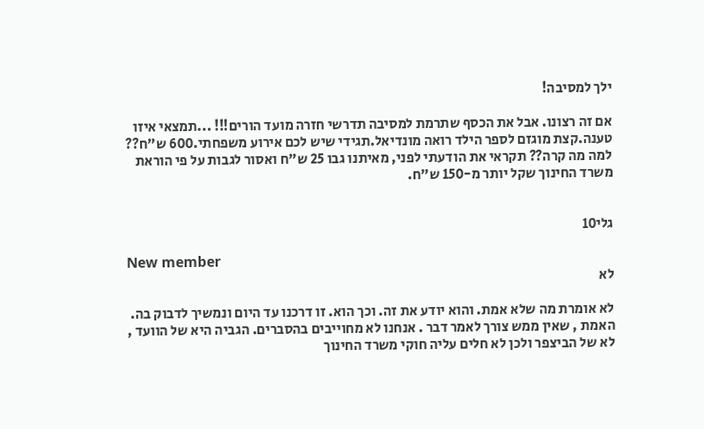ילך למסיבה!

אם זה רצונו. אבל את הכסף שתרמת למסיבה תדרשי חזרה מועד הורים!!! ...תמצאי איזו טענה.קצת מוגזם לספר הילד רואה מונדיאל.תגידי שיש לכם אירוע משפחתי.600 ש"ח?? למה מה קרה?? תקראי את הודעתי לפני, מאיתנו גבו 25 ש"ח ואסור לגבות על פי הוראת משרד החינוך שקל יותר מ-150 ש"ח.


גלי10

New member
לא

לא אומרת מה שלא אמת. והוא יודע את זה. וכך הוא. זו דרכנו עד היום ונמשיך לדבוק בה. האמת , שאין ממש צורך לאמר דבר . אנחנו לא מחוייבים בהסברים. הגביה היא של הוועד , לא של הביצפר ולכן לא חלים עליה חוקי משרד החינוך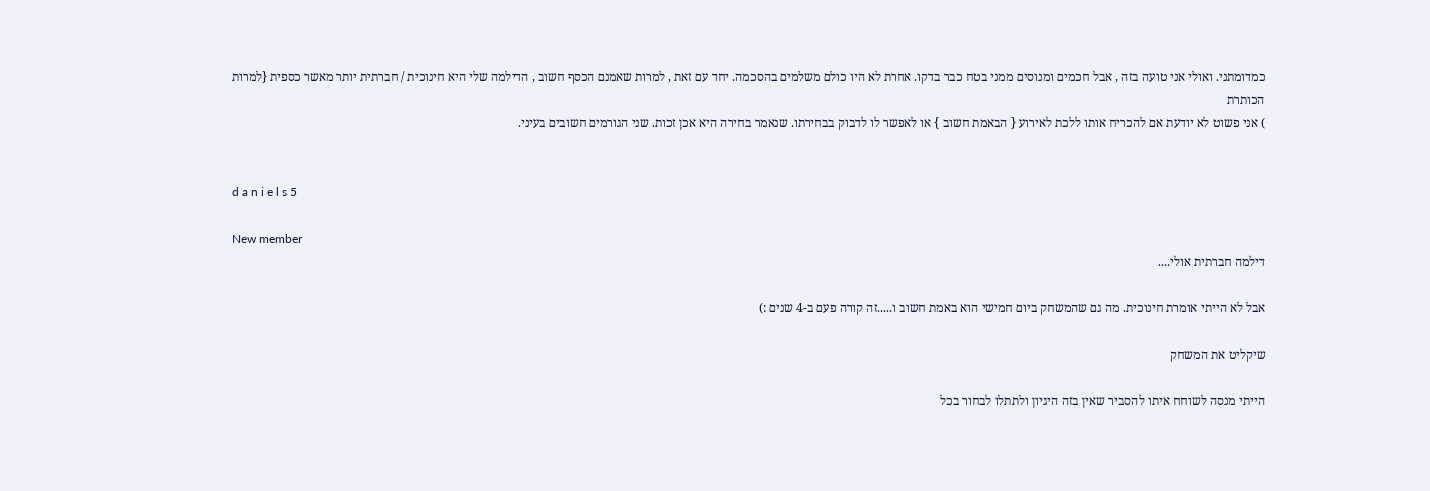כמדומתני. ואולי אני טועה בזה , אבל חכמים ומנוסים ממני בטח כבר בדקו. אחרת לא היו כולם משלמים בהסכמה. יחד עם זאת , למרות שאמנם הכסף חשוב , הדילמה שלי היא חינוכית / חברתית יותר מאשר כספית {למרות הכותרת
) אני פשוט לא יודעת אם להכריח אותו ללכת לאירוע { הבאמת חשוב } או לאפשר לו לדבוק בבחירתו. שנאמר בחירה היא אכן זכות. שני הגורמים חשובים בעיני.


d a n i e l s 5

New member
דילמה חברתית אולי....

אבל לא הייתי אומרת חינוכית. מה גם שהמשחק ביום חמישי הוא באמת חשוב ו.....זה קורה פעם ב-4 שנים :)

שיקליט את המשחק

הייתי מנסה לשוחח איתו להסביר שאין בזה היגיון ולתתלו לבחור בכל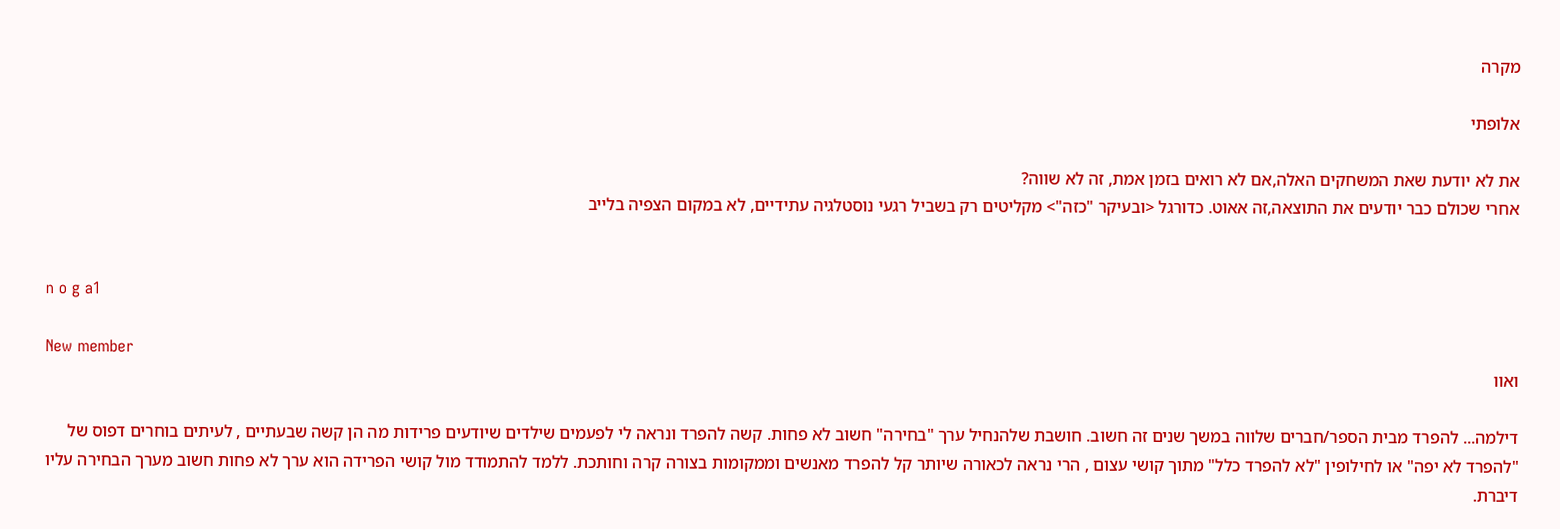מקרה

אלופתי

את לא יודעת שאת המשחקים האלה,אם לא רואים בזמן אמת, זה לא שווה?
אחרי שכולם כבר יודעים את התוצאה,זה אאוט. כדורגל <ובעיקר "כזה"> מקליטים רק בשביל רגעי נוסטלגיה עתידיים, לא במקום הצפיה בלייב


n o g a1

New member
ואוו

דילמה... להפרד מבית הספר/חברים שלווה במשך שנים זה חשוב. חושבת שלהנחיל ערך "בחירה" חשוב לא פחות. קשה להפרד ונראה לי לפעמים שילדים שיודעים פרידות מה הן קשה שבעתיים , לעיתים בוחרים דפוס של "להפרד לא יפה" או לחילופין "לא להפרד כלל" מתוך קושי עצום , הרי נראה לכאורה שיותר קל להפרד מאנשים וממקומות בצורה קרה וחותכת. ללמד להתמודד מול קושי הפרידה הוא ערך לא פחות חשוב מערך הבחירה עליו דיברת.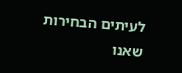לעיתים הבחירות שאנו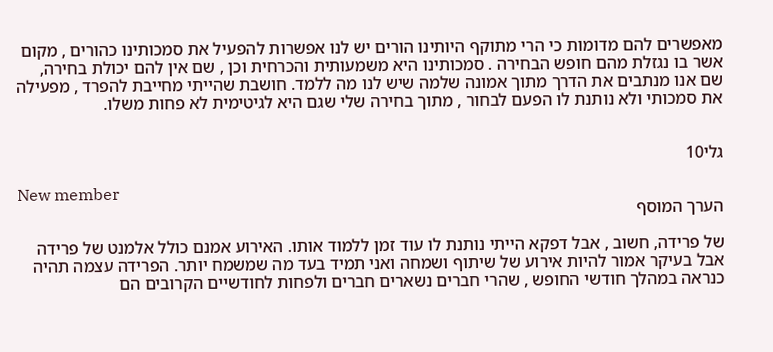מאפשרים להם מדומות כי הרי מתוקף היותינו הורים יש לנו אפשרות להפעיל את סמכותינו כהורים , מקום אשר בו נגזלת מהם חופש הבחירה . סמכותינו היא משמעותית והכרחית וכן , שם אין להם יכולת בחירה, שם אנו מנתבים את הדרך מתוך אמונה שלמה שיש לנו מה ללמד. חושבת שהייתי מחייבת להפרד , מפעילה את סמכותי ולא נותנת לו הפעם לבחור , מתוך בחירה שלי שגם היא לגיטימית לא פחות משלו.


גלי10

New member
הערך המוסף

של פרידה, חשוב , אבל דפקא הייתי נותנת לו עוד זמן ללמוד אותו. האירוע אמנם כולל אלמנט של פרידה אבל בעיקר אמור להיות אירוע של שיתוף ושמחה ואני תמיד בעד מה שמשמח יותר. הפרידה עצמה תהיה כנראה במהלך חודשי החופש , שהרי חברים נשארים חברים ולפחות לחודשיים הקרובים הם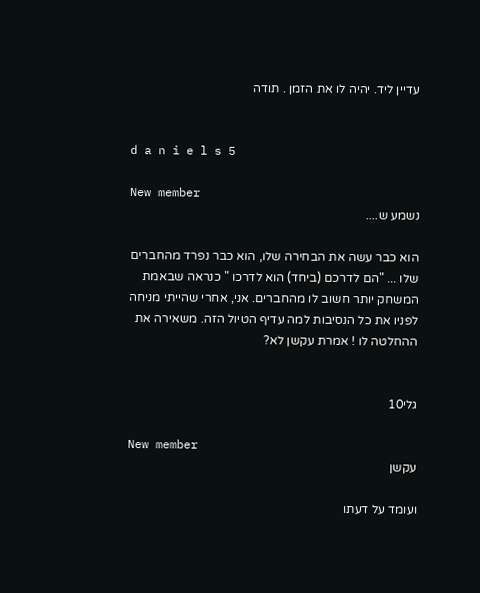עדיין ליד. יהיה לו את הזמן . תודה


d a n i e l s 5

New member
נשמע ש....

הוא כבר עשה את הבחירה שלו, הוא כבר נפרד מהחברים שלו ... "הם לדרכם (ביחד) הוא לדרכו " כנראה שבאמת המשחק יותר חשוב לו מהחברים. אני, אחרי שהייתי מניחה לפניו את כל הנסיבות למה עדיף הטיול הזה. משאירה את ההחלטה לו ! אמרת עקשן לא?


גלי10

New member
עקשן

ועומד על דעתו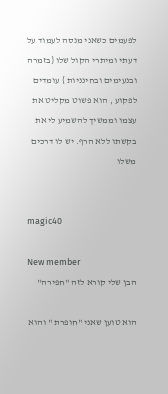לפעמים כשאני מנסה לעמוד על דעתי ומיתרי הקול שלו {בזמרה ובנעימים ובחינניות } עומדים לפקוע , הוא פשוט מקליט את עצמו וממשיך להשמיע לי את בקשתו ללא הרף. יש לו דרכים משלו


magic40

New member
הבן שלי קורא לזה "חפירה"

הוא טוען שאני "חופרת " והוא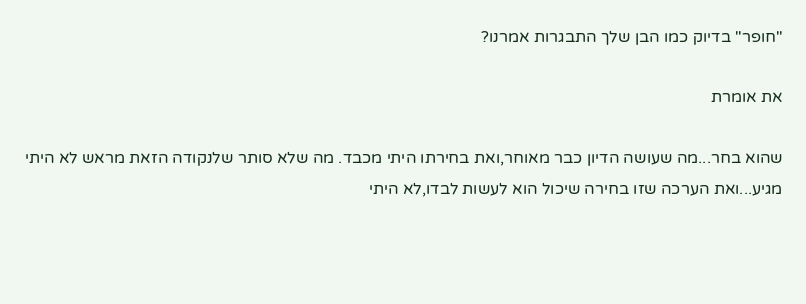"חופר" בדיוק כמו הבן שלך התבגרות אמרנו?

את אומרת

שהוא בחר...מה שעושה הדיון כבר מאוחר,ואת בחירתו היתי מכבד. מה שלא סותר שלנקודה הזאת מראש לא היתי מגיע...ואת הערכה שזו בחירה שיכול הוא לעשות לבדו,לא היתי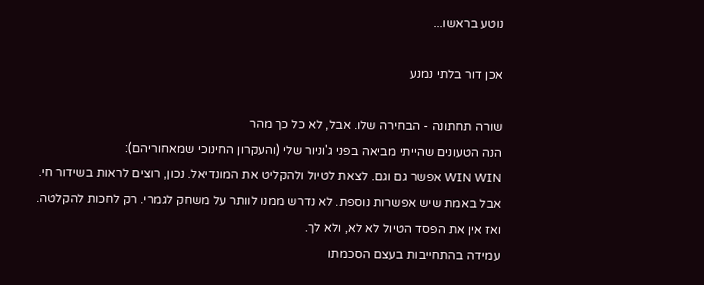נוטע בראשו...

אכן דור בלתי נמנע

שורה תחתונה - הבחירה שלו. אבל, לא כל כך מהר
הנה הטעונים שהייתי מביאה בפני ג'וניור שלי (והעקרון החינוכי שמאחוריהם):
WIN WIN אפשר גם וגם. לצאת לטיול ולהקליט את המונדיאל. נכון, רוצים לראות בשידור חי. אבל באמת שיש אפשרות נוספת. לא נדרש ממנו לוותר על משחק לגמרי. רק לחכות להקלטה. ואז אין את הפסד הטיול לא לא, ולא לך.
עמידה בהתחייבות בעצם הסכמתו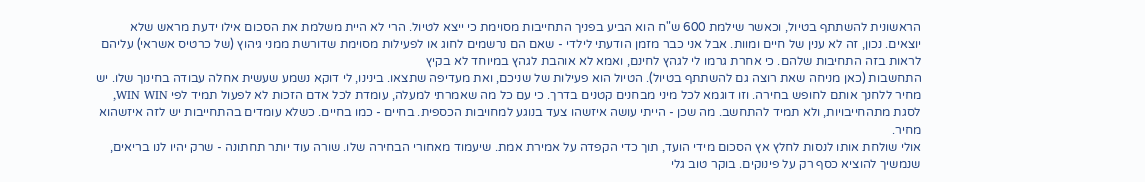הראשונית להשתתף בטיול, וכאשר שילמת 600 ש"ח הוא הביע בפניך התחייבות מסוימת כי ייצא לטיול. הרי לא היית משלמת את הסכום אילו ידעת מראש שלא יוצאים. נכון, זה לא ענין של חיים ומוות. אבל אני כבר מזמן הודעתי לילדי - שאם הם נרשמים לחוג או לפעילות מסוימת שדורשת ממני גיהוץ (של כרטיס אשראי) עליהם לראות בזה התחיבות שלהם. כי אחרת גרמו לי לגהץ לחינם, ואמא לא אוהבת לגהץ במיוחד לא בקיץ
התחשבות (כאן מניחה שאת רוצה גם להשתתף בטיול). הטיול הוא פעילות של שניכם, ואת מעדיפה שתצאו. בינינו, לי דוקא נשמע שעשית אחלה עבודה בחינוך שלו. יש מחיר ללחנך אותם לחופש בחירה. וזו דוגמא לכל מיני מבחנים קטנים בדרך. כי עם כל מה שאמרתי למעלה, עומדת לכל אדם הזכות לא לפעול תמיד לפי WIN WIN, לסגת מתהחייבויות, ולא תמיד להתחשב. מה שכן - הייתי עושה איזשהו צעד בנוגע למחויבות הכספית. בחיים - כמו בחיים. כשלא עומדים בהתחייבות יש לזה איזשהוא מחיר.
אולי שולחת אותו לנסות לחלץ אץ הסכום מידי הועד, תוך כדי הקפדה על אמירת אמת. שיעמוד מאחורי הבחירה שלו. שורה עוד יותר תחתונה - שרק יהיו לנו בריאים, שנמשיך להוציא כסף רק על פינוקים. בוקר טוב גלי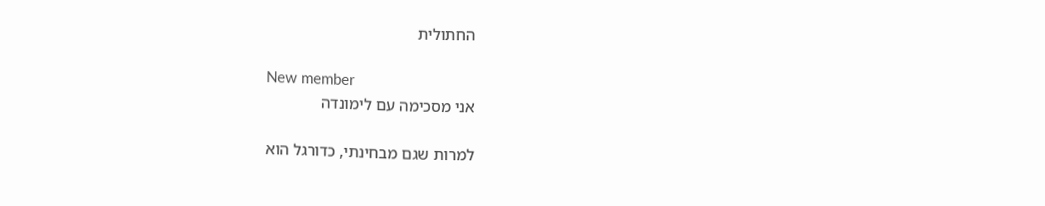החתולית

New member
אני מסכימה עם לימונדה

למרות שגם מבחינתי, כדורגל הוא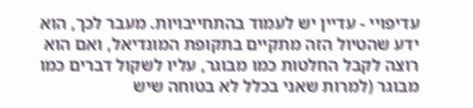עדיפויי - עדיין יש לעמוד בהתחייבויות. מעבר לכך, הוא ידע שהטיול הזה מתקיים בתקופת המונדיאל, ואם הוא רוצה לקבל החלטות כמו מבוגר, עליו לשקול דברים כמו מבוגר (למרות שאני בכלל לא בטוחה שיש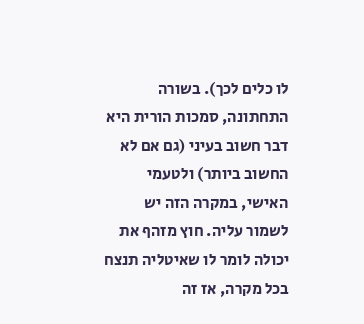לו כלים לכך). בשורה התחתונה, סמכות הורית היא דבר חשוב בעיני (גם אם לא החשוב ביותר) ולטעמי האישי, במקרה הזה יש לשמור עליה. חוץ מזהף את יכולה לומר לו שאיטליה תנצח בכל מקרה, אז זה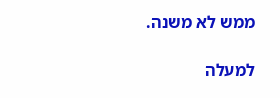ממש לא משנה.

למעלה